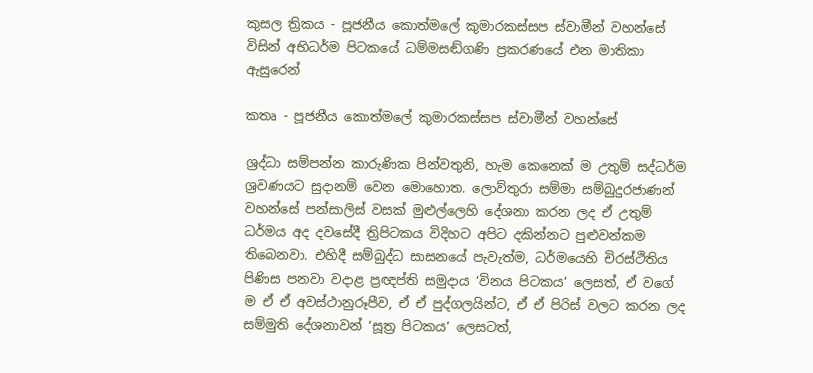කුසල ත්‍රිකය - පූජනීය කොත්මලේ කුමාරකස්සප ස්වාමීන් වහන්සේ විසින් අභිධර්ම පිටකයේ ධම්මසඬ්ගණි ප්‍රකරණයේ එන මාතිකා ඇසුරෙන්

කතෘ - පූජනීය කොත්මලේ කුමාරකස්සප ස්වාමීන් වහන්සේ

ශ්‍රද්ධා සම්පන්න කාරුණික පින්වතුනි, හැම කෙනෙක් ම උතුම් සද්ධර්ම ශ්‍රවණයට සුදානම් වෙන මොහොත. ලොව්තුරා සම්මා සම්බුදුරජාණන් වහන්සේ පන්සාලිස් වසක් මුළුල්ලෙහි දේශනා කරන ලද ඒ උතුම් ධර්මය අද දවසේදී ත්‍රිපිටකය විදිහට අපිට දකින්නට පුළුවන්කම තිබෙනවා. එහිදී සම්බුද්ධ සාසනයේ පැවැත්ම, ධර්මයෙහි චිරස්ථිතිය පිණිස පනවා වදාළ ප්‍රඥප්ති සමුදාය ‘විනය පිටකය’ ලෙසත්, ඒ වගේ ම ඒ ඒ අවස්ථානුරූපීව, ඒ ඒ පුද්ගලයින්ට, ඒ ඒ පිරිස් වලට කරන ලද සම්මුති දේශනාවන් ‘සූත්‍ර පිටකය’ ලෙසටත්,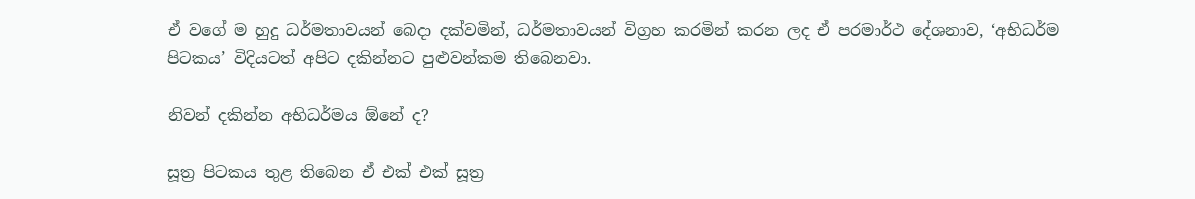ඒ වගේ ම හුදු ධර්මතාවයන් බෙදා දක්වමින්, ධර්මතාවයන් විග්‍රහ කරමින් කරන ලද ඒ පරමාර්ථ දේශනාව, ‘අභිධර්ම පිටකය’ විදියටත් අපිට දකින්නට පුළුවන්කම තිබෙනවා.

නිවන් දකින්න අභිධර්මය ඕනේ ද?

සූත්‍ර පිටකය තුළ තිබෙන ඒ එක් එක් සූත්‍ර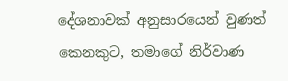දේශනාවක් අනුසාරයෙන් වුණත් කෙනකුට, තමාගේ නිර්වාණ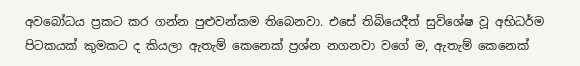අවබෝධය ප්‍රකට කර ගන්න පුළුවන්කම තිබෙනවා. එසේ තිබියෙදීත් සුවිශේෂ වූ අභිධර්ම පිටකයක් කුමකට ද කියලා ඇතැම් කෙනෙක් ප්‍රශ්න නගනවා වගේ ම, ඇතැම් කෙනෙක්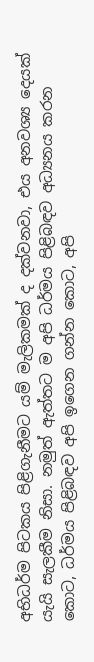අභිධර්ම පිටකය පිළිගැනීමට යම් මැලිකමක් ද දක්වනවා, එය අනවශ්‍ය දෙයක් යැයි සැලකීම නිසා. නමුත් ඇත්තට ම අපි ධර්මය පිළිබඳව අධ්‍යනය කරන කොට, ධර්මය පිළිබඳව අපි ඉගෙන ගන්න කොට, අපි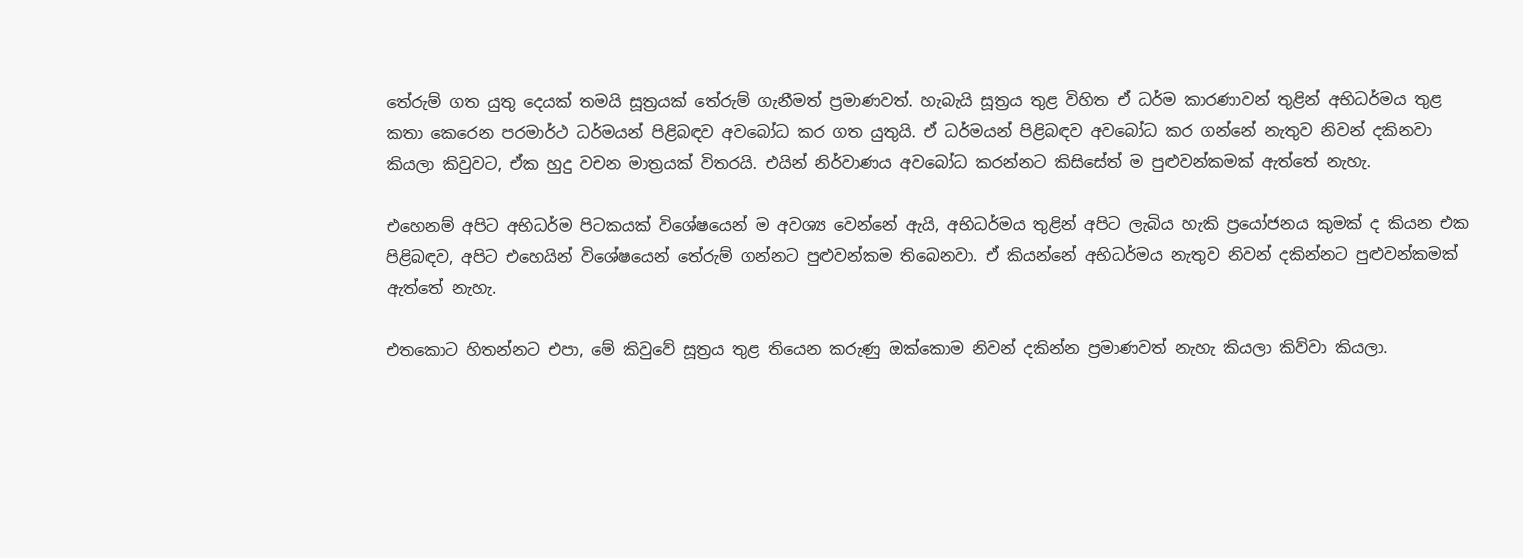තේරුම් ගත යුතු දෙයක් තමයි සූත්‍රයක් තේරුම් ගැනීමත් ප්‍රමාණවත්. හැබැයි සූත්‍රය තුළ විහිත ඒ ධර්ම කාරණාවන් තුළින් අභිධර්මය තුළ කතා කෙරෙන පරමාර්ථ ධර්මයන් පිළිබඳව අවබෝධ කර ගත යුතුයි. ඒ ධර්මයන් පිළිබඳව අවබෝධ කර ගන්නේ නැතුව නිවන් දකිනවා කියලා කිවුවට, ඒක හුදු වචන මාත්‍රයක් විතරයි. එයින් නිර්වාණය අවබෝධ කරන්නට කිසිසේත් ම පුළුවන්කමක් ඇත්තේ නැහැ.

එහෙනම් අපිට අභිධර්ම පිටකයක් විශේෂයෙන් ම අවශ්‍ය වෙන්නේ ඇයි, අභිධර්මය තුළින් අපිට ලැබිය හැකි ප්‍රයෝජනය කුමක් ද කියන එක පිළිබඳව, අපිට එහෙයින් විශේෂයෙන් තේරුම් ගන්නට පුළුවන්කම තිබෙනවා. ඒ කියන්නේ අභිධර්මය නැතුව නිවන් දකින්නට පුළුවන්කමක් ඇත්තේ නැහැ.

එතකොට හිතන්නට එපා, මේ කිවුවේ සූත්‍රය තුළ තියෙන කරුණු ඔක්කොම නිවන් දකින්න ප්‍රමාණවත් නැහැ කියලා කිව්වා කියලා.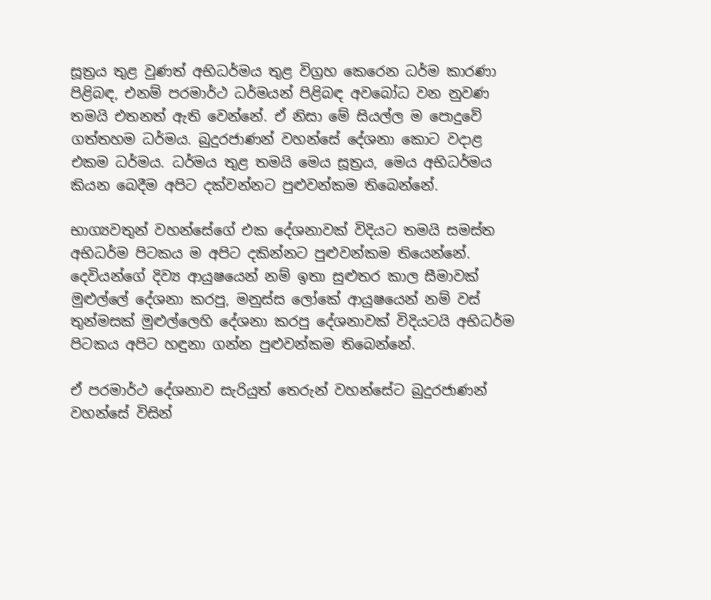සූත්‍රය තුළ වුණත් අභිධර්මය තුළ විග්‍රහ කෙරෙන ධර්ම කාරණා පිළිබඳ, එනම් පරමාර්ථ ධර්ම‍යන් පිළිබඳ අවබෝධ වන නුවණ තමයි එතනත් ඇති වෙන්නේ. ඒ නිසා මේ සියල්ල ම පොදුවේ ගත්තහම ධර්මය. බුදුරජාණන් වහන්සේ දේශනා කොට වදාළ එකම ධර්මය. ධර්මය තුළ තමයි මෙය සූත්‍රය, මෙය අභිධර්මය කියන බෙදීම අපිට දක්වන්නට පුළුවන්කම තිබෙන්නේ.

භාග්‍යවතුන් වහන්සේගේ එක දේශනාවක් විදියට තමයි සමස්ත අභිධර්ම පිටකය ම අපිට දකින්නට පුළුවන්කම තියෙන්නේ. දෙවියන්ගේ දිව්‍ය ආයුෂයෙන් නම් ඉතා සුළුතර කාල සීමාවක් මුළුල්ලේ දේශනා කරපු, මනුස්ස ලෝකේ ආයුෂයෙන් නම් වස් තුන්මසක් මුළුල්ලෙහි දේශනා කරපු දේශනාවක් විදියටයි අභිධර්ම පිටකය අපිට හඳුනා ගන්න පුළුවන්කම තිබෙන්නේ.

ඒ පරමාර්ථ දේශනාව සැරියුත් තෙරුන් වහන්සේට බුදුරජාණන් වහන්සේ විසින්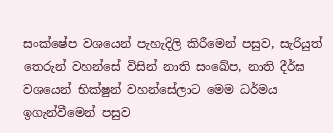සංක්ෂේප වශයෙන් පැහැදිලි කිරීමෙන් පසුව, සැරියුත් තෙරුන් වහන්සේ විසින් නාති සංඛේප, නාති දීර්ඝ වශයෙන් භික්ෂුන් වහන්සේලාට මෙම ධර්මය ඉගැන්වීමෙන් පසුව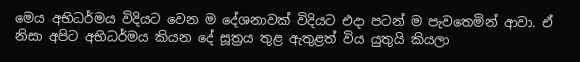මෙය අභිධර්මය විදියට වෙන ම දේශනාවක් විදියට එදා පටන් ම පැවතෙමින් ආවා. ඒ නිසා අපිට අභිධර්මය කියන දේ සූත්‍රය තුළ ඇතුළත් විය යුතුයි කියලා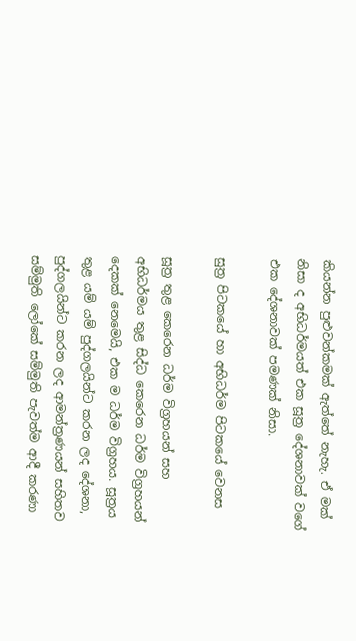කියන්න පුළුවන්කමක් ඇත්තේ නැහැ. ඒ මක් නිසා ද අභිධර්මයත් එක සූත්‍ර දේශනාවක් වගේ එක දේශනාවක් පමණක් නිසා.

සුත්‍ර පිටකයේ හා අභිධර්ම පිටකයේ වෙනස

සූත්‍ර තුළ කෙරෙන ධර්ම විග්‍රහයන් සහ අභිධර්මය තුළ සිද්ධ කෙරෙන ධර්ම විග්‍රහයන් දෙකක් නෙමෙයි, එක ම ධර්ම විග්‍රහය. සූත්‍රය තුළ යම් යම් පුද්ගලයින්ට කරන ලද දේශනා, පුද්ගලයින්ට කරන ලද ආමන්ත්‍රණයන් සහිතව සම්මුති ලෝකේ සම්මුති පැවත්ම ආදී කරණා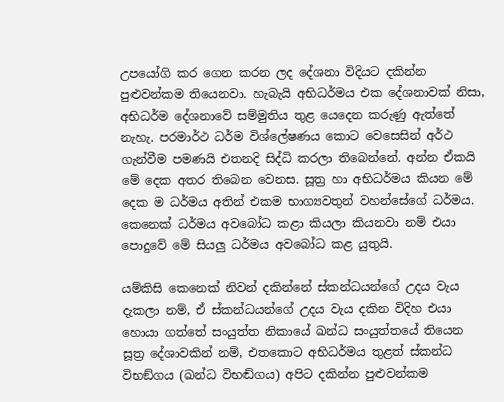උපයෝගි කර ගෙන කරන ලද දේශනා විදියට දකින්න පුළුවන්කම තියෙනවා. හැබැයි අභිධර්මය එක දේශනාවක් නිසා, අභිධර්ම දේශනාවේ සම්මුතිය තුළ යෙදෙන කරුණු ඇත්තේ නැහැ. පරමාර්ථ ධර්ම විශ්ලේෂණය කොට වෙසෙසින් අර්ථ ගැන්වීම පමණයි එතනදි සිද්ධි කරලා තිබෙන්නේ. අන්න ඒකයි මේ දෙක අතර තිබෙන වෙනස. සූත්‍ර හා අභිධර්මය කියන මේ දෙක ම ධර්මය අතින් එකම භාග්‍යවතුන් වහන්සේගේ ධර්මය. කෙනෙක් ධර්මය අවබෝධ කළා කියලා කියනවා නම් එයා පොදුවේ මේ සියලු ධර්මය අවබෝධ කළ යුතුයි.

යම්කිසි කෙනෙක් නිවන් දකින්නේ ස්කන්ධයන්ගේ උදය වැය දැකලා නම්, ඒ ස්කන්ධයන්ගේ උදය වැය දකින විදිහ එයා හොයා ගත්තේ සංයුත්ත නිකායේ ඛන්ධ සංයුත්තයේ තියෙන සූත්‍ර දේශාවකින් නම්, එතකොට අභිධර්මය තුළත් ස්කන්ධ විභඞ්ගය (ඛන්ධ විභඬ්ගය) අපිට දකින්න පුළුවන්කම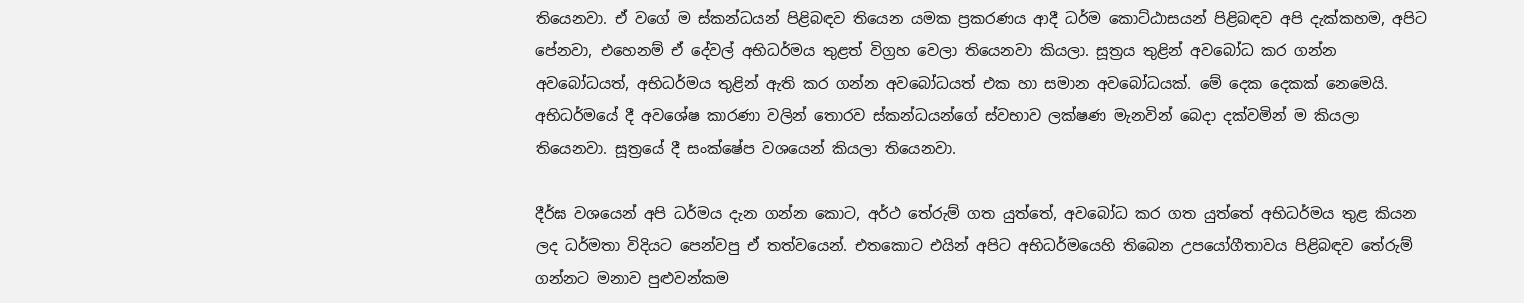තියෙනවා. ඒ වගේ ම ස්කන්ධයන් පිළිබඳව තියෙන යමක ප්‍රකරණය ආදී ධර්ම කොට්ඨාසයන් පිළිබඳව අපි දැක්කහම, අපිට පේනවා, එහෙනම් ඒ දේවල් අභිධර්මය තුළත් විග්‍රහ වෙලා තියෙනවා කියලා. සූත්‍රය තුළින් අවබෝධ කර ගන්න අවබෝධයත්, අභිධර්මය තුළින් ඇති කර ගන්න අවබෝධයත් එක හා සමාන අවබෝධයක්. මේ දෙක දෙකක් නෙමෙයි. අභිධර්මයේ දී අවශේෂ කාරණා වලින් තොරව ස්කන්ධයන්ගේ ස්වභාව ලක්ෂණ මැනවින් බෙදා දක්වමින් ම කියලා තියෙනවා. සූත්‍රයේ දී සංක්ෂේප වශයෙන් කියලා තියෙනවා.

දීර්ඝ වශයෙන් අපි ධර්මය දැන ගන්න කොට, අර්ථ තේරුම් ගත යුත්තේ, අවබෝධ කර ගත යුත්තේ අභිධර්මය තුළ කියන ලද ධර්මතා විදියට පෙන්වපු ඒ තත්වයෙන්. එතකොට එයින් අපිට අභිධර්මයෙහි තිබෙන උපයෝගීතාවය පිළිබඳව තේරුම් ගන්නට මනාව පුළුවන්කම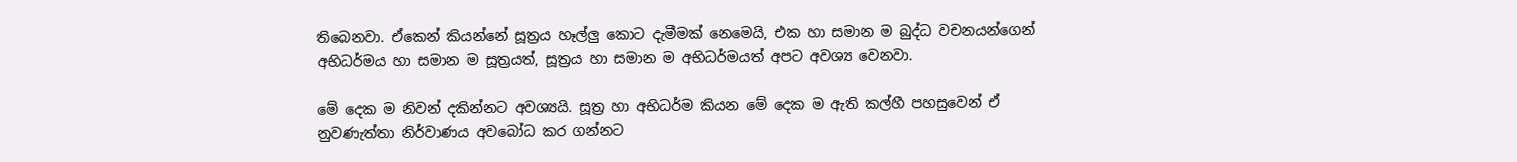තිබෙනවා. ඒකෙන් කියන්නේ සූත්‍රය හෑල්ලු කොට දැමීමක් නෙමෙයි, එක හා සමාන ම බුද්ධ වචනයන්ගෙන් අභිධර්මය හා සමාන ම සූත්‍රයත්, සූත්‍රය හා සමාන ම අභිධර්මයත් අපට අවශ්‍ය වෙනවා.

මේ දෙක ම නිවන් දකින්නට අවශ්‍යයි. සූත්‍ර හා අභිධර්ම කියන මේ දෙක ම ඇති කල්හී පහසුවෙන් ඒ නුවණැත්තා නිර්වාණය අවබෝධ කර ගන්නට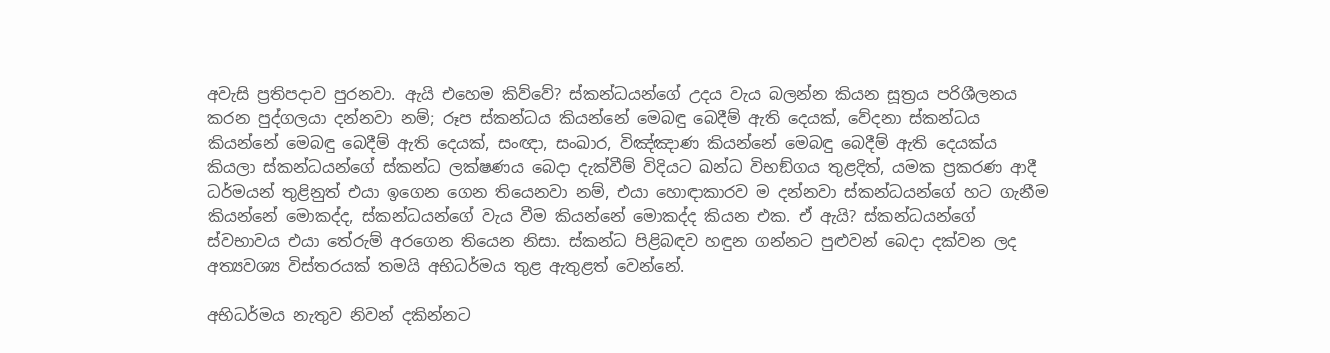අවැසි ප්‍රතිපදාව පුරනවා. ඇයි එහෙම කිව්වේ? ස්කන්ධයන්ගේ උදය වැය බලන්න කියන සූත්‍රය පරිශීලනය කරන පුද්ගලයා දන්නවා නම්; රූප ස්කන්ධය කියන්නේ මෙබඳු බෙදීම් ඇති දෙයක්, වේදනා ස්කන්ධය කියන්නේ මෙබඳු බෙදීම් ඇති දෙයක්, සංඥා, සංඛාර, විඤ්ඤාණ කියන්නේ මෙබඳු බෙදීම් ඇති දෙයක්ය කියලා ස්කන්ධයන්ගේ ස්කන්ධ ලක්ෂණය බෙදා දැක්වීම් විදියට ඛන්ධ විභඞ්ගය තුළදිත්, යමක ප්‍රකරණ ආදී ධර්මයන් තුළිනුත් එයා ඉගෙන ගෙන තියෙනවා නම්, එයා හොඳාකාරව ම දන්නවා ස්කන්ධයන්ගේ හට ගැනීම කියන්නේ මොකද්ද, ස්කන්ධයන්ගේ වැය වීම කියන්නේ මොකද්ද කියන එක. ඒ ඇයි? ස්කන්ධයන්ගේ ස්වභාවය එයා තේරුම් අරගෙන තියෙන නිසා. ස්කන්ධ පිළිබඳව හඳුන ගන්නට පුළුවන් බෙදා දක්වන ලද අත්‍යවශ්‍ය විස්තරයක් තමයි අභිධර්මය තුළ ඇතුළත් වෙන්නේ.

අභිධර්මය නැතුව නිවන් දකින්නට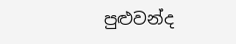පුළුවන්ද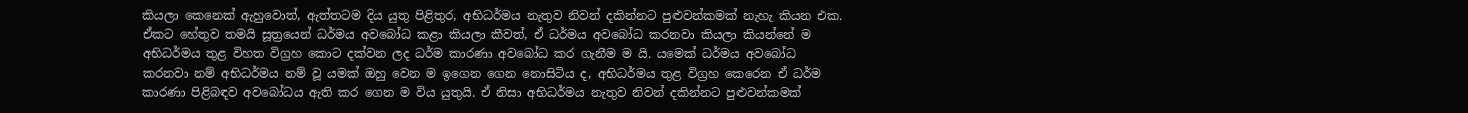කියලා කෙනෙක් ඇහුවොත්, ඇත්තටම දිය යුතු පිළිතුර, අභිධර්මය නැතුව නිවන් දකින්නට පුළුවන්කමක් නැහැ කියන එක. ඒකට හේතුව තමයි සූත්‍රයෙන් ධර්මය අවබෝධ කළා කියලා කීවත්, ඒ ධර්මය අවබෝධ කරනවා කියලා කියන්නේ ම අභිධර්මය තුළ විහත විග්‍රහ කොට දක්වන ලද ධර්ම කාරණා අවබෝධ කර ගැනීම ම යි. යමෙක් ධර්මය අවබෝධ කරනවා නම් අභිධර්මය නම් වූ යමක් ඔහු වෙන ම ඉගෙන ගෙන නොසිටිය ද, අභිධර්මය තුළ විග්‍රහ කෙරෙන ඒ ධර්ම කාරණා පිළිබඳව අවබෝධය ඇති කර ගෙන ම විය යුතුයි. ඒ නිසා අභිධර්මය නැතුව නිවන් දකින්නට පුළුවන්කමක්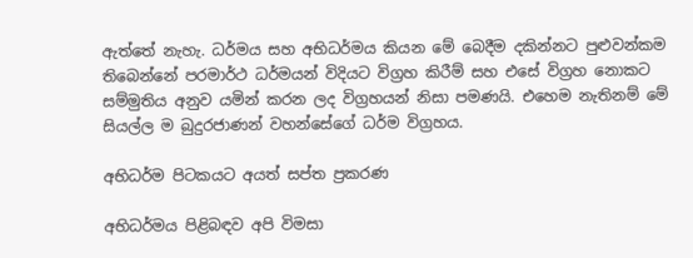ඇත්තේ නැහැ. ධර්මය සහ අභිධර්මය කියන මේ බෙදීම දකින්නට පුළුවන්කම තිබෙන්නේ පරමාර්ථ ධර්මයන් විදියට විග්‍රහ කිරීම් සහ එසේ විග්‍රහ නොකට සම්මුතිය අනුව යමින් කරන ලද විග්‍රහයන් නිසා පමණයි. එහෙම නැතිනම් මේ සියල්ල ම බුදුරජාණන් වහන්සේගේ ධර්ම විග්‍රහය.

අභිධර්ම පිටකයට අයත් සප්ත ප්‍රකරණ

අභිධර්මය පිළිබඳව අපි විමසා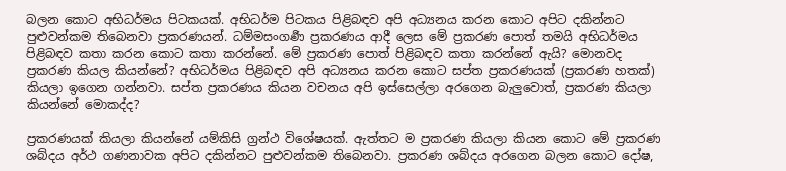බලන කොට අභිධර්මය පිටකයක්. අභිධර්ම පිටකය පිළිබඳව අපි අධ්‍යනය කරන කොට අපිට දකින්නට පුළුවන්කම තිබෙනවා ප්‍රකරණයන්. ධම්මසංගර්‍ණ ප්‍රකරණය ආදී ලෙස මේ ප්‍රකරණ පොත් තමයි අභිධර්මය පිළිබඳව කතා කරන කොට කතා කරන්නේ. මේ ප්‍රකරණ පොත් පිළිබඳව කතා කරන්නේ ඇයි? මොනවද ප්‍රකරණ කියල කියන්නේ? අභිධර්මය පිළිබඳව අපි අධ්‍යනය කරන කොට සප්ත ප්‍රකරණයක් (ප්‍රකරණ හතක්) කියලා ඉගෙන ගන්නවා. සප්ත ප්‍රකරණය කියන වචනය අපි ඉස්සෙල්ලා අරගෙන බැලුවොත්, ප්‍රකරණ කියලා කියන්නේ මොකද්ද?

ප්‍රකරණයක් කියලා කියන්නේ යම්කිසි ග්‍රන්ථ විශේෂයක්. ඇත්තට ම ප්‍රකරණ කියලා කියන කොට මේ ප්‍රකරණ ශබ්දය අර්ථ ගණනාවක අපිට දකින්නට පුළුවන්කම තිබෙනවා. ප්‍රකරණ ශබ්දය අරගෙන බලන කොට දෝෂ,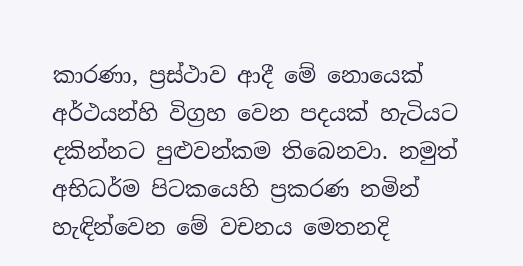කාරණා, ප්‍රස්ථාව ආදී මේ නොයෙක් අර්ථයන්හි විග්‍රහ වෙන පදයක් හැටියට දකින්නට පුළුවන්කම තිබෙනවා. නමුත් අභිධර්ම පිටකයෙහි ප්‍රකරණ නමින් හැඳින්වෙන මේ වචනය මෙතනදි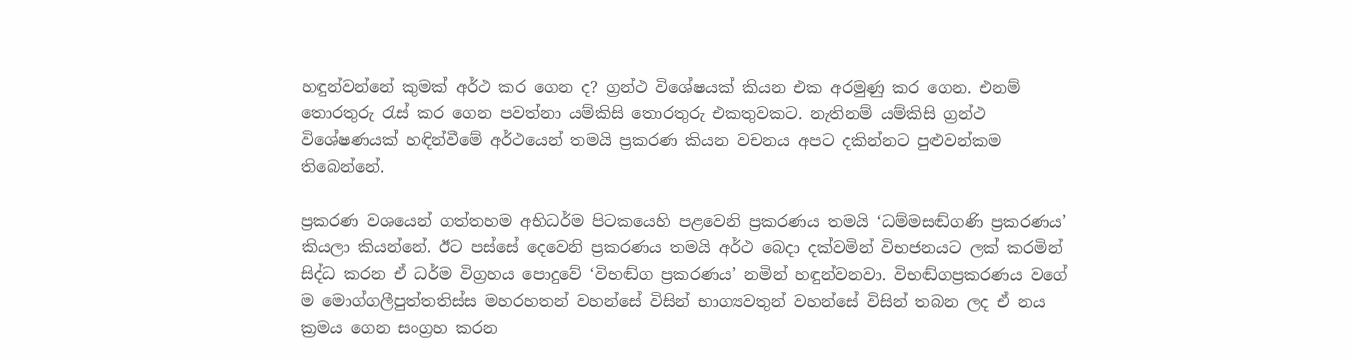හඳුන්වන්නේ කුමක් අර්ථ කර ගෙන ද? ග්‍රන්ථ විශේෂයක් කියන එක අරමුණු කර ගෙන. එනම් තොරතුරු රැස් කර ගෙන පවත්නා යම්කිසි තොරතුරු එකතුවකට. නැතිනම් යම්කිසි ග්‍රන්ථ විශේෂණයක් හඳින්වීමේ අර්ථයෙන් තමයි ප්‍රකරණ කියන වචනය අපට දකින්නට පුළුවන්කම තිබෙන්නේ.

ප්‍රකරණ වශයෙන් ගත්තහම අභිධර්ම පිටකයෙහි පළවෙනි ප්‍රකරණය තමයි ‘ධම්මසඬ්ගණි ප්‍රකරණය’ කියලා කියන්නේ. ඊට පස්සේ දෙවෙනි ප්‍රකරණය තමයි අර්ථ බෙදා දක්වමින් විභජනයට ලක් කරමින් සිද්ධ කරන ඒ ධර්ම විග්‍රහය පොදුවේ ‘විභඬ්ග ප්‍රකරණය’ නමින් හඳුන්වනවා. විභඬ්ගප්‍රකරණය වගේ ම මොග්ගලීපුත්තතිස්ස මහරහතන් වහන්සේ විසින් භාග්‍යවතුන් වහන්සේ විසින් තබන ලද ඒ නය ක්‍රමය ගෙන සංග්‍රහ කරන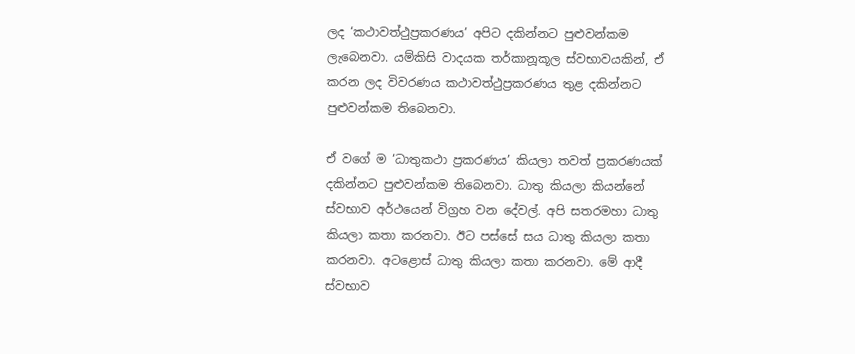ලද ‘කථාවත්ථුප්‍රකරණය’ අපිට දකින්නට පුළුවන්කම ලැබෙනවා. යම්කිසි වාදයක තර්කානූකූල ස්වභාවයකින්, ඒ කරන ලද විවරණය කථාවත්ථුප්‍රකරණය තුළ දකින්නට පුළුවන්කම තිබෙනවා.

ඒ වගේ ම ‘ධාතුකථා ප්‍රකරණය’ කියලා තවත් ප්‍රකරණයක් දකින්නට පුළුවන්කම තිබෙනවා. ධාතු කියලා කියන්නේ ස්වභාව අර්ථයෙන් විග්‍රහ වන දේවල්. අපි සතරමහා ධාතු කියලා කතා කරනවා. ඊට පස්සේ සය ධාතු කියලා කතා කරනවා. අටළොස් ධාතු කියලා කතා කරනවා. මේ ආදී ස්වභාව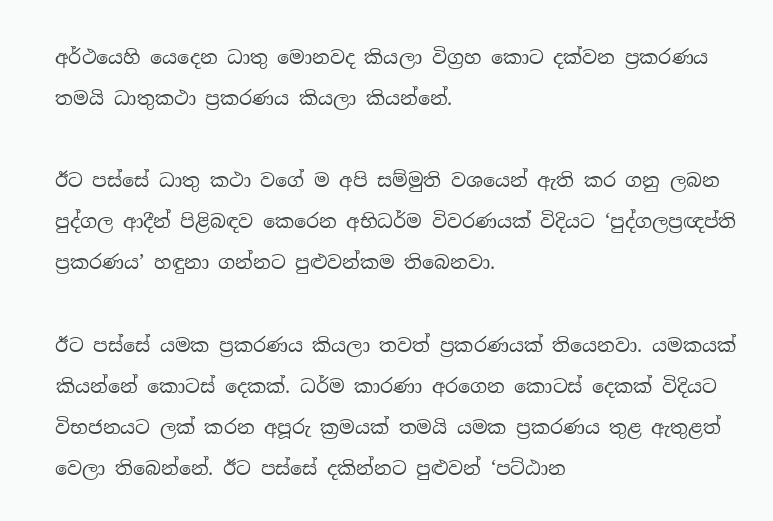අර්ථයෙහි යෙදෙන ධාතු මොනවද කියලා විග්‍රහ කොට දක්වන ප්‍රකරණය තමයි ධාතුකථා ප්‍රකරණය කියලා කියන්නේ.

ඊට පස්සේ ධාතු කථා වගේ ම අපි සම්මුති වශයෙන් ඇති කර ගනු ලබන පුද්ගල ආදීන් පිළිබඳව කෙරෙන අභිධර්ම විවරණයක් විදියට ‘පුද්ගලප්‍රඥප්ති ප්‍රකරණය’ හඳුනා ගන්නට පුළුවන්කම තිබෙනවා.

ඊට පස්සේ යමක ප්‍රකරණය කියලා තවත් ප්‍රකරණයක් තියෙනවා. යමකයක් කියන්නේ කොටස් දෙකක්. ධර්ම කාරණා අරගෙන කොටස් දෙකක් විදියට විභජනයට ලක් කරන අපූරු ක්‍රමයක් තමයි යමක ප්‍රකරණය තුළ ඇතුළත් වෙලා තිබෙන්නේ. ඊට පස්සේ දකින්නට පුළුවන් ‘පට්ඨාන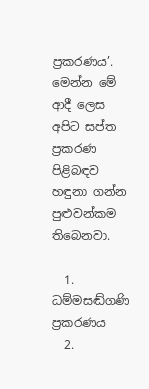ප්‍රකරණය’. මෙන්න මේ ආදී ලෙස අපිට සප්ත ප්‍රකරණ පිළිබඳව හඳුනා ගන්න පුළුවන්කම තිබෙනවා.

  1. ධම්මසඬ්ගණි ප්‍රකරණය
  2.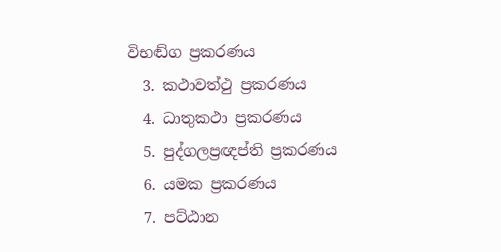විභඬ්ග ප්‍රකරණය
  3. කථාවත්ථු ප්‍රකරණය
  4. ධාතුකථා ප්‍රකරණය
  5. පුද්ගලප්‍රඥප්ති ප්‍රකරණය
  6. යමක ප්‍රකරණය
  7. පට්ඨාන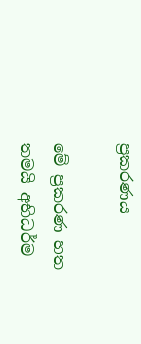ප්‍රකරණය

මේ ප්‍රකරණ හත තමයි අභිධර්ම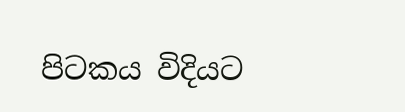පිටකය විදියට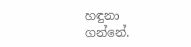හඳුනා ගන්නේ.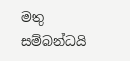මතු සම්බන්ධයි